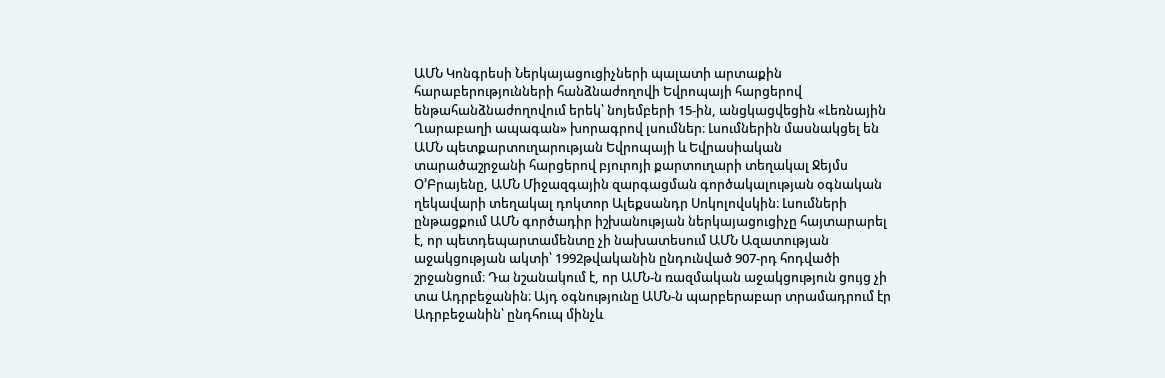ԱՄՆ Կոնգրեսի Ներկայացուցիչների պալատի արտաքին հարաբերությունների հանձնաժողովի Եվրոպայի հարցերով ենթահանձնաժողովում երեկ՝ նոյեմբերի 15-ին, անցկացվեցին «Լեռնային Ղարաբաղի ապագան» խորագրով լսումներ։ Լսումներին մասնակցել են ԱՄՆ պետքարտուղարության Եվրոպայի և Եվրասիական տարածաշրջանի հարցերով բյուրոյի քարտուղարի տեղակալ Ջեյմս Օ’Բրայենը, ԱՄՆ Միջազգային զարգացման գործակալության օգնական ղեկավարի տեղակալ դոկտոր Ալեքսանդր Սոկոլովսկին։ Լսումների ընթացքում ԱՄՆ գործադիր իշխանության ներկայացուցիչը հայտարարել է, որ պետդեպարտամենտը չի նախատեսում ԱՄՆ Ազատության աջակցության ակտի՝ 1992թվականին ընդունված 907-րդ հոդվածի շրջանցում։ Դա նշանակում է, որ ԱՄՆ-ն ռազմական աջակցություն ցույց չի տա Ադրբեջանին։ Այդ օգնությունը ԱՄՆ-ն պարբերաբար տրամադրում էր Ադրբեջանին՝ ընդհուպ մինչև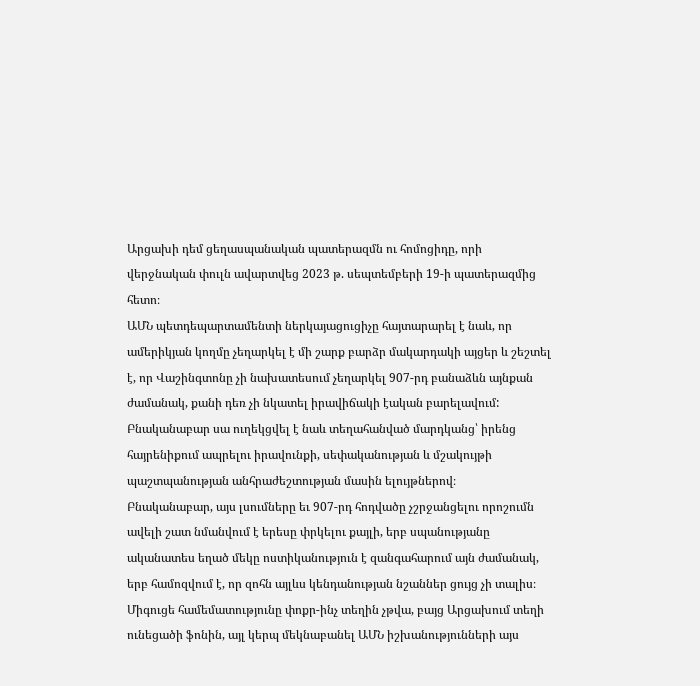Արցախի դեմ ցեղասպանական պատերազմն ու հոմոցիդը, որի վերջնական փուլն ավարտվեց 2023 թ. սեպտեմբերի 19-ի պատերազմից հետո։
ԱՄՆ պետդեպարտամենտի ներկայացուցիչը հայտարարել է նաև, որ ամերիկյան կողմը չեղարկել է մի շարք բարձր մակարդակի այցեր և շեշտել է, որ Վաշինգտոնը չի նախատեսում չեղարկել 907-րդ բանաձևն այնքան ժամանակ, քանի դեռ չի նկատել իրավիճակի էական բարելավում: Բնականաբար սա ուղեկցվել է նաև տեղահանված մարդկանց՝ իրենց հայրենիքում ապրելու իրավունքի, սեփականության և մշակույթի պաշտպանության անհրաժեշտության մասին ելույթներով։
Բնականաբար, այս լսումները եւ 907-րդ հոդվածը չշրջանցելու որոշումն ավելի շատ նմանվում է երեսը փրկելու քայլի, երբ սպանությանը ականատես եղած մեկը ոստիկանություն է զանգահարում այն ժամանակ, երբ համոզվում է, որ զոհն այլևս կենդանության նշաններ ցույց չի տալիս։ Միգուցե համեմատությունը փոքր-ինչ տեղին չթվա, բայց Արցախում տեղի ունեցածի ֆոնին, այլ կերպ մեկնաբանել ԱՄՆ իշխանությունների այս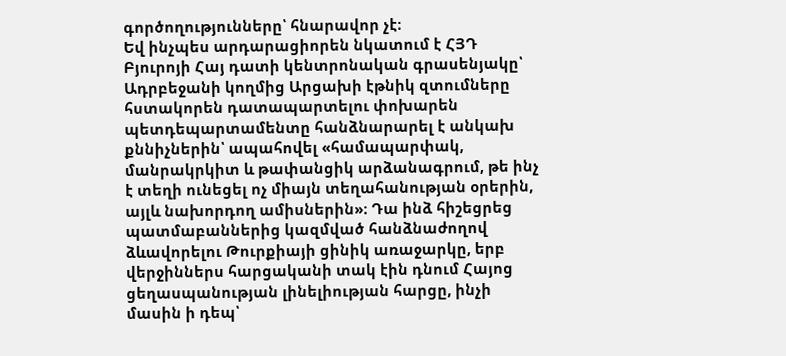գործողությունները՝ հնարավոր չէ։
Եվ ինչպես արդարացիորեն նկատում է ՀՅԴ Բյուրոյի Հայ դատի կենտրոնական գրասենյակը՝ Ադրբեջանի կողմից Արցախի էթնիկ զտումները հստակորեն դատապարտելու փոխարեն պետդեպարտամենտը հանձնարարել է անկախ քննիչներին՝ ապահովել «համապարփակ, մանրակրկիտ և թափանցիկ արձանագրում, թե ինչ է տեղի ունեցել ոչ միայն տեղահանության օրերին, այլև նախորդող ամիսներին»։ Դա ինձ հիշեցրեց պատմաբաններից կազմված հանձնաժողով ձևավորելու Թուրքիայի ցինիկ առաջարկը, երբ վերջիններս հարցականի տակ էին դնում Հայոց ցեղասպանության լինելիության հարցը, ինչի մասին ի դեպ՝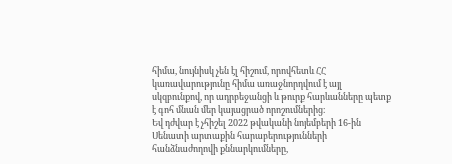հիմա, նույնիսկ չեն էլ հիշում, որովհետև ՀՀ կառավարությունը հիմա առաջնորդվում է այլ սկզբունքով, որ ադրբեջանցի և թուրք հարևանները պետք է գոհ մնան մեր կայացրած որոշումներից։
Եվ դժվար է չհիշել 2022 թվականի նոյեմբերի 16-ին Սենատի արտաքին հարաբերությունների հանձնաժողովի քննարկումները,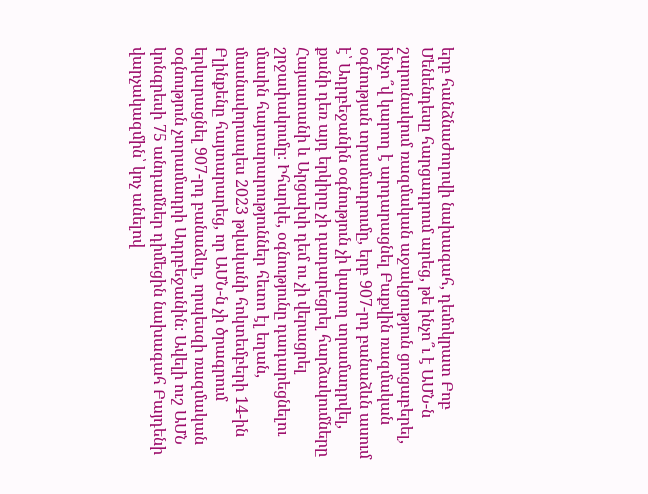երբ հանձնաժողովի նախագահ, դեմոկրատ Բոբ Մենենդեսը հարցադրում արեց, թե ինչո՞ւ է ԱՄՆ-ն շարունակում ռազմական աջակցություն ցուցաբերել, ինչո՞վ կարող է արդարացնել Բաքվին ռազմական օգնության տրամադրումը, երբ 907-րդ բանաձևն ասում է՝ Ադրբեջանին օգնություն չի կարող տրամադրվել, քանի դեռ այդ երկիրը չի դադարեցրել հարձակումները Հայաստանի և Արցախի դեմ ու չի վերացրել շրջափակումը։ Իհարկե, օգնությունը դադարեցնելու մասին հայտարարություններ հետո էլ եղան, մասնավորապես 2023 թվականի հոկտեմբերի 14-ին Բլինքենը հայտարարեց, որ ԱՄՆ-ն չի ծրագրում երկարացնել 907-րդ բանաձևը, որպեսզի ռազմական օգնություն չտրամադրի Ադրբեջանին։ Ավելի ուշ ԱՄՆ կոնգրեսի 75 անդամներ դիմեցին նախագահ Բայդենի վարչակազմին՝ կոչ անելով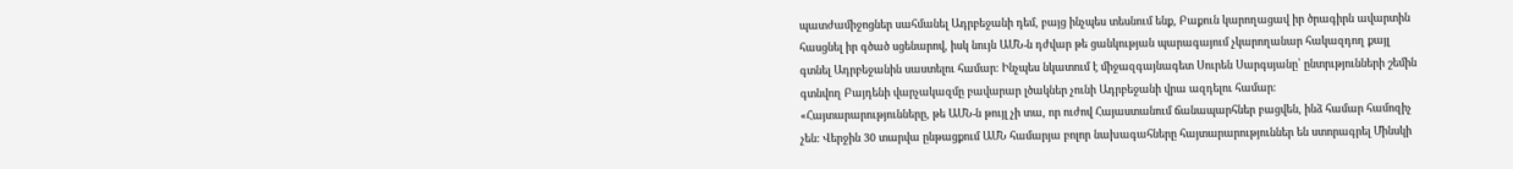պատժամիջոցներ սահմանել Ադրբեջանի դեմ, բայց ինչպես տեսնում ենք, Բաքուն կարողացավ իր ծրագիրն ավարտին հասցնել իր գծած սցենարով, իսկ նույն ԱՄՆ-ն դժվար թե ցանկության պարագայում չկարողանար հակազդող քայլ գտնել Ադրբեջանին սաստելու համար։ Ինչպես նկատում է միջազգայնագետ Սուրեն Սարգսյանը՝ ընտրւթյունների շեմին գտնվող Բայդենի վարչակազմը բավարար լծակներ չունի Ադրբեջանի վրա ազդելու համար։
«Հայտարարությունները, թե ԱՄՆ-ն թույլ չի տա, որ ուժով Հայաստանում ճանապարհներ բացվեն, ինձ համար համոզիչ չեն: Վերջին 30 տարվա ընթացքում ԱՄՆ համարյա բոլոր նախագահները հայտարարություններ են ստորագրել Մինսկի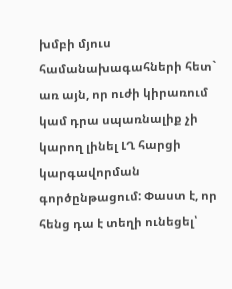խմբի մյուս համանախագահների հետ` առ այն, որ ուժի կիրառում կամ դրա սպառնալիք չի կարող լինել ԼՂ հարցի կարգավորման գործընթացում: Փաստ է, որ հենց դա է տեղի ունեցել՝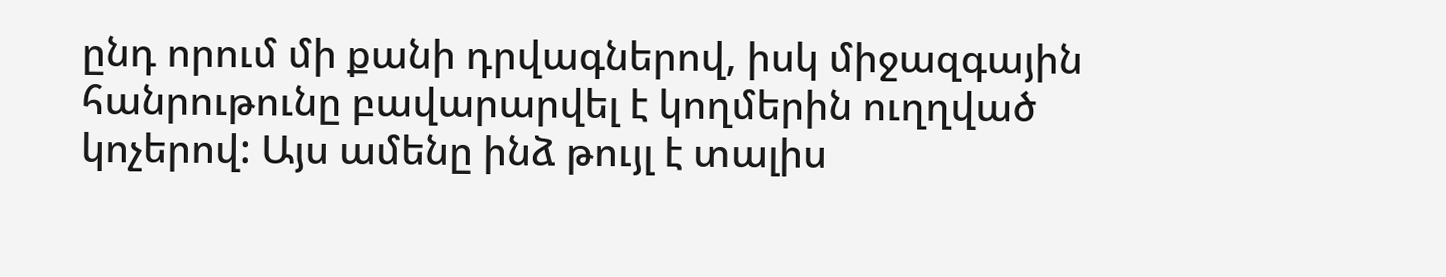ընդ որում մի քանի դրվագներով, իսկ միջազգային հանրութունը բավարարվել է կողմերին ուղղված կոչերով: Այս ամենը ինձ թույլ է տալիս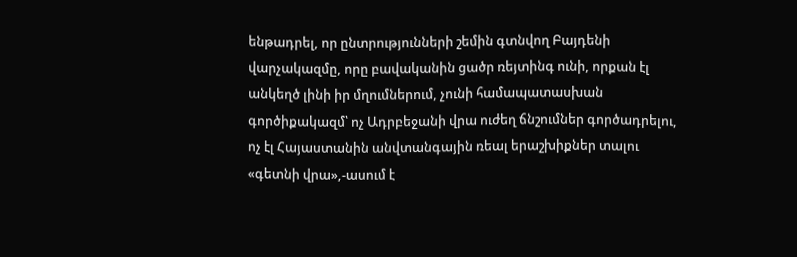ենթադրել, որ ընտրությունների շեմին գտնվող Բայդենի վարչակազմը, որը բավականին ցածր ռեյտինգ ունի, որքան էլ անկեղծ լինի իր մղումներում, չունի համապատասխան գործիքակազմ՝ ոչ Ադրբեջանի վրա ուժեղ ճնշումներ գործադրելու, ոչ էլ Հայաստանին անվտանգային ռեալ երաշխիքներ տալու «գետնի վրա»,-ասում է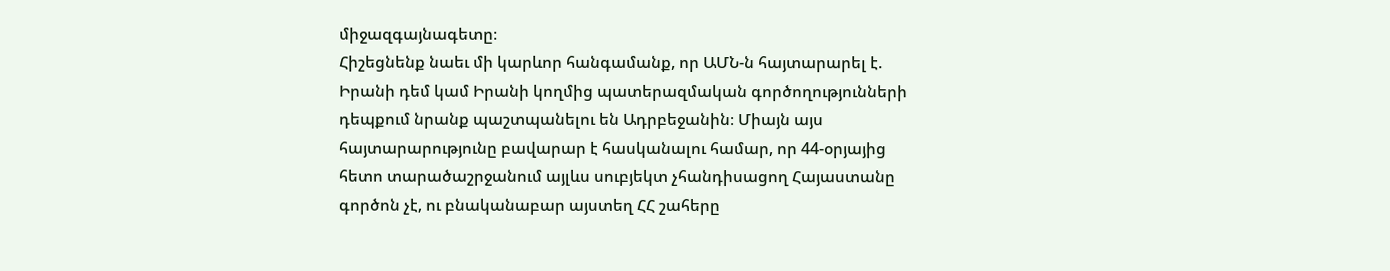միջազգայնագետը։
Հիշեցնենք նաեւ մի կարևոր հանգամանք, որ ԱՄՆ-ն հայտարարել է. Իրանի դեմ կամ Իրանի կողմից պատերազմական գործողությունների դեպքում նրանք պաշտպանելու են Ադրբեջանին։ Միայն այս հայտարարությունը բավարար է հասկանալու համար, որ 44-օրյայից հետո տարածաշրջանում այլևս սուբյեկտ չհանդիսացող Հայաստանը գործոն չէ, ու բնականաբար այստեղ ՀՀ շահերը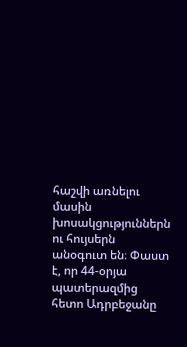հաշվի առնելու մասին խոսակցություններն ու հույսերն անօգուտ են։ Փաստ է, որ 44-օրյա պատերազմից հետո Ադրբեջանը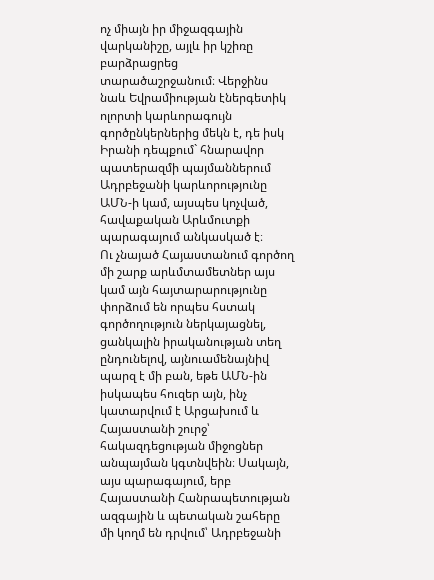ոչ միայն իր միջազգային վարկանիշը, այլև իր կշիռը բարձրացրեց տարածաշրջանում։ Վերջինս նաև Եվրամիության էներգետիկ ոլորտի կարևորագույն գործընկերներից մեկն է, դե իսկ Իրանի դեպքում` հնարավոր պատերազմի պայմաններում Ադրբեջանի կարևորությունը ԱՄՆ-ի կամ, այսպես կոչված, հավաքական Արևմուտքի պարագայում անկասկած է։
Ու չնայած Հայաստանում գործող մի շարք արևմտամետներ այս կամ այն հայտարարությունը փորձում են որպես հստակ գործողություն ներկայացնել, ցանկալին իրականության տեղ ընդունելով, այնուամենայնիվ պարզ է մի բան, եթե ԱՄՆ-ին իսկապես հուզեր այն, ինչ կատարվում է Արցախում և Հայաստանի շուրջ՝ հակազդեցության միջոցներ անպայման կգտնվեին։ Սակայն, այս պարագայում, երբ Հայաստանի Հանրապետության ազգային և պետական շահերը մի կողմ են դրվում՝ Ադրբեջանի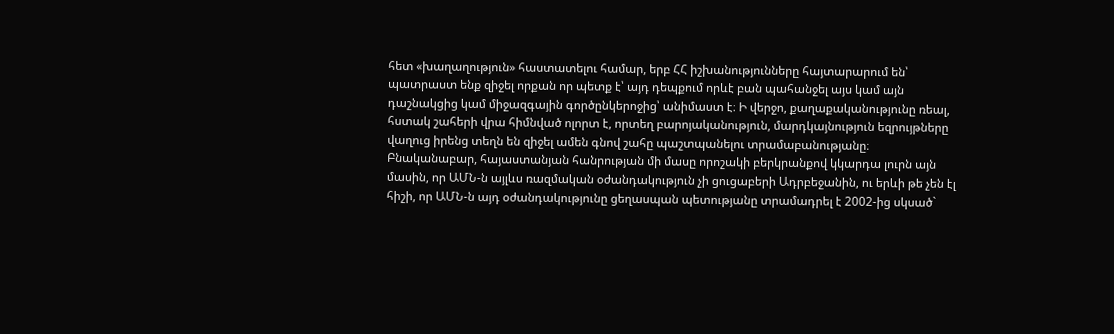հետ «խաղաղություն» հաստատելու համար, երբ ՀՀ իշխանությունները հայտարարում են՝ պատրաստ ենք զիջել որքան որ պետք է՝ այդ դեպքում որևէ բան պահանջել այս կամ այն դաշնակցից կամ միջազգային գործընկերոջից՝ անիմաստ է։ Ի վերջո, քաղաքականությունը ռեալ, հստակ շահերի վրա հիմնված ոլորտ է, որտեղ բարոյականություն, մարդկայնություն եզրույթները վաղուց իրենց տեղն են զիջել ամեն գնով շահը պաշտպանելու տրամաբանությանը։
Բնականաբար, հայաստանյան հանրության մի մասը որոշակի բերկրանքով կկարդա լուրն այն մասին, որ ԱՄՆ-ն այլևս ռազմական օժանդակություն չի ցուցաբերի Ադրբեջանին, ու երևի թե չեն էլ հիշի, որ ԱՄՆ-ն այդ օժանդակությունը ցեղասպան պետությանը տրամադրել է 2002-ից սկսած`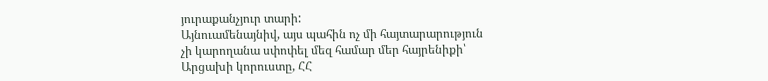յուրաքանչյուր տարի:
Այնուամենայնիվ, այս պահին ոչ մի հայտարարություն չի կարողանա սփոփել մեզ համար մեր հայրենիքի՝ Արցախի կորուստը, ՀՀ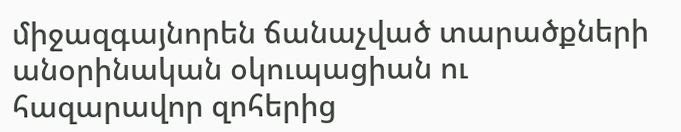միջազգայնորեն ճանաչված տարածքների անօրինական օկուպացիան ու հազարավոր զոհերից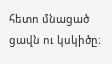հետո մնացած ցավն ու կսկիծը։